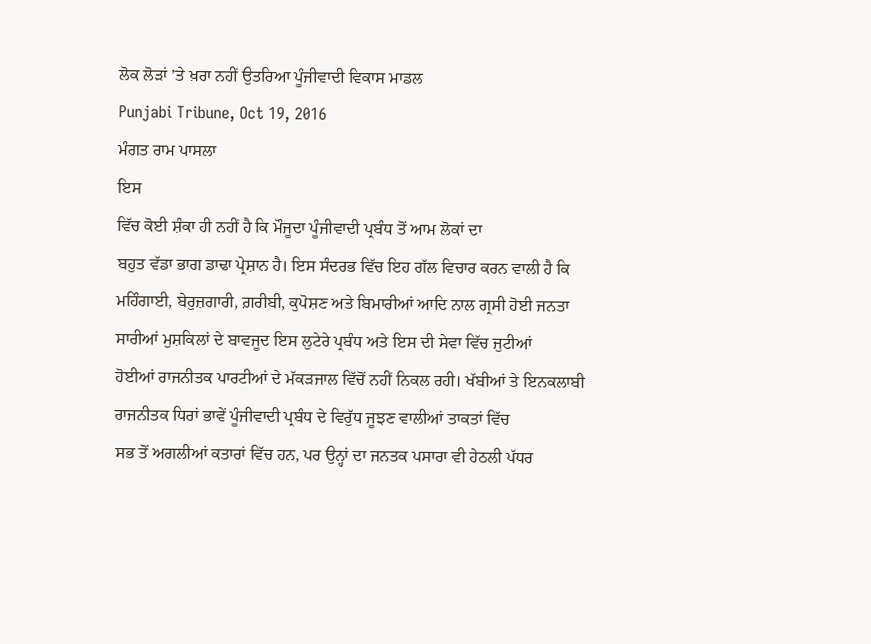ਲੋਕ ਲੋੜਾਂ ’ਤੇ ਖ਼ਰਾ ਨਹੀਂ ਉਤਰਿਆ ਪੂੰਜੀਵਾਦੀ ਵਿਕਾਸ ਮਾਡਲ
Punjabi Tribune, Oct 19, 2016
ਮੰਗਤ ਰਾਮ ਪਾਸਲਾ
ਇਸ
ਵਿੱਚ ਕੋਈ ਸ਼ੰਕਾ ਹੀ ਨਹੀਂ ਹੈ ਕਿ ਮੌਜੂਦਾ ਪੂੰਜੀਵਾਦੀ ਪ੍ਰਬੰਧ ਤੋਂ ਆਮ ਲੋਕਾਂ ਦਾ
ਬਹੁਤ ਵੱਡਾ ਭਾਗ ਡਾਢਾ ਪ੍ਰੇਸ਼ਾਨ ਹੈ। ਇਸ ਸੰਦਰਭ ਵਿੱਚ ਇਹ ਗੱਲ ਵਿਚਾਰ ਕਰਨ ਵਾਲੀ ਹੈ ਕਿ
ਮਹਿੰਗਾਈ, ਬੇਰੁਜ਼ਗਾਰੀ, ਗ਼ਰੀਬੀ, ਕੁਪੋਸ਼ਣ ਅਤੇ ਬਿਮਾਰੀਆਂ ਆਦਿ ਨਾਲ ਗ੍ਰਸੀ ਹੋਈ ਜਨਤਾ
ਸਾਰੀਆਂ ਮੁਸ਼ਕਿਲਾਂ ਦੇ ਬਾਵਜੂਦ ਇਸ ਲੁਟੇਰੇ ਪ੍ਰਬੰਧ ਅਤੇ ਇਸ ਦੀ ਸੇਵਾ ਵਿੱਚ ਜੁਟੀਆਂ
ਹੋਈਆਂ ਰਾਜਨੀਤਕ ਪਾਰਟੀਆਂ ਦੇ ਮੱਕੜਜਾਲ ਵਿੱਚੋਂ ਨਹੀਂ ਨਿਕਲ ਰਹੀ। ਖੱਬੀਆਂ ਤੇ ਇਨਕਲਾਬੀ
ਰਾਜਨੀਤਕ ਧਿਰਾਂ ਭਾਵੇਂ ਪੂੰਜੀਵਾਦੀ ਪ੍ਰਬੰਧ ਦੇ ਵਿਰੁੱਧ ਜੂਝਣ ਵਾਲੀਆਂ ਤਾਕਤਾਂ ਵਿੱਚ
ਸਭ ਤੋਂ ਅਗਲੀਆਂ ਕਤਾਰਾਂ ਵਿੱਚ ਹਨ, ਪਰ ਉਨ੍ਹਾਂ ਦਾ ਜਨਤਕ ਪਸਾਰਾ ਵੀ ਹੇਠਲੀ ਪੱਧਰ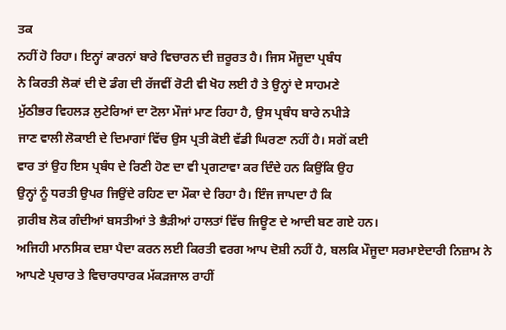ਤਕ
ਨਹੀਂ ਹੋ ਰਿਹਾ। ਇਨ੍ਹਾਂ ਕਾਰਨਾਂ ਬਾਰੇ ਵਿਚਾਰਨ ਦੀ ਜ਼ਰੂਰਤ ਹੈ। ਜਿਸ ਮੌਜੂਦਾ ਪ੍ਰਬੰਧ
ਨੇ ਕਿਰਤੀ ਲੋਕਾਂ ਦੀ ਦੋ ਡੰਗ ਦੀ ਰੱਜਵੀਂ ਰੋਟੀ ਵੀ ਖੋਹ ਲਈ ਹੈ ਤੇ ਉਨ੍ਹਾਂ ਦੇ ਸਾਹਮਣੇ
ਮੁੱਠੀਭਰ ਵਿਹਲੜ ਲੁਟੇਰਿਆਂ ਦਾ ਟੋਲਾ ਮੌਜਾਂ ਮਾਣ ਰਿਹਾ ਹੈ, ਉਸ ਪ੍ਰਬੰਧ ਬਾਰੇ ਨਪੀੜੇ
ਜਾਣ ਵਾਲੀ ਲੋਕਾਈ ਦੇ ਦਿਮਾਗਾਂ ਵਿੱਚ ਉਸ ਪ੍ਰਤੀ ਕੋਈ ਵੱਡੀ ਘਿਰਣਾ ਨਹੀਂ ਹੈ। ਸਗੋਂ ਕਈ
ਵਾਰ ਤਾਂ ਉਹ ਇਸ ਪ੍ਰਬੰਧ ਦੇ ਰਿਣੀ ਹੋਣ ਦਾ ਵੀ ਪ੍ਰਗਟਾਵਾ ਕਰ ਦਿੰਦੇ ਹਨ ਕਿਉਂਕਿ ਉਹ
ਉਨ੍ਹਾਂ ਨੂੰ ਧਰਤੀ ਉਪਰ ਜਿਉਂਦੇ ਰਹਿਣ ਦਾ ਮੌਕਾ ਦੇ ਰਿਹਾ ਹੈ। ਇੰਜ ਜਾਪਦਾ ਹੈ ਕਿ
ਗ਼ਰੀਬ ਲੋਕ ਗੰਦੀਆਂ ਬਸਤੀਆਂ ਤੇ ਭੈੜੀਆਂ ਹਾਲਤਾਂ ਵਿੱਚ ਜਿਊਣ ਦੇ ਆਦੀ ਬਣ ਗਏ ਹਨ।
ਅਜਿਹੀ ਮਾਨਸਿਕ ਦਸ਼ਾ ਪੈਦਾ ਕਰਨ ਲਈ ਕਿਰਤੀ ਵਰਗ ਆਪ ਦੋਸ਼ੀ ਨਹੀਂ ਹੈ, ਬਲਕਿ ਮੌਜੂਦਾ ਸਰਮਾਏਦਾਰੀ ਨਿਜ਼ਾਮ ਨੇ ਆਪਣੇ ਪ੍ਰਚਾਰ ਤੇ ਵਿਚਾਰਧਾਰਕ ਮੱਕੜਜਾਲ ਰਾਹੀਂ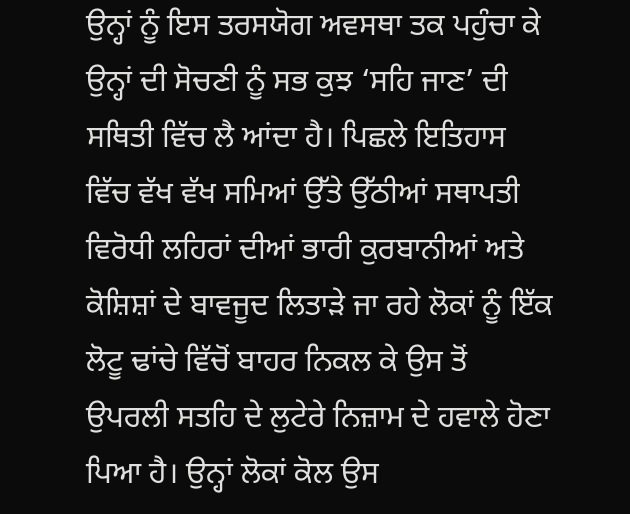ਉਨ੍ਹਾਂ ਨੂੰ ਇਸ ਤਰਸਯੋਗ ਅਵਸਥਾ ਤਕ ਪਹੁੰਚਾ ਕੇ ਉਨ੍ਹਾਂ ਦੀ ਸੋਚਣੀ ਨੂੰ ਸਭ ਕੁਝ ‘ਸਹਿ ਜਾਣ’ ਦੀ ਸਥਿਤੀ ਵਿੱਚ ਲੈ ਆਂਦਾ ਹੈ। ਪਿਛਲੇ ਇਤਿਹਾਸ ਵਿੱਚ ਵੱਖ ਵੱਖ ਸਮਿਆਂ ਉੱਤੇ ਉੱਠੀਆਂ ਸਥਾਪਤੀ ਵਿਰੋਧੀ ਲਹਿਰਾਂ ਦੀਆਂ ਭਾਰੀ ਕੁਰਬਾਨੀਆਂ ਅਤੇ ਕੋਸ਼ਿਸ਼ਾਂ ਦੇ ਬਾਵਜੂਦ ਲਿਤਾੜੇ ਜਾ ਰਹੇ ਲੋਕਾਂ ਨੂੰ ਇੱਕ ਲੋਟੂ ਢਾਂਚੇ ਵਿੱਚੋਂ ਬਾਹਰ ਨਿਕਲ ਕੇ ਉਸ ਤੋਂ ਉਪਰਲੀ ਸਤਹਿ ਦੇ ਲੁਟੇਰੇ ਨਿਜ਼ਾਮ ਦੇ ਹਵਾਲੇ ਹੋਣਾ ਪਿਆ ਹੈ। ਉਨ੍ਹਾਂ ਲੋਕਾਂ ਕੋਲ ਉਸ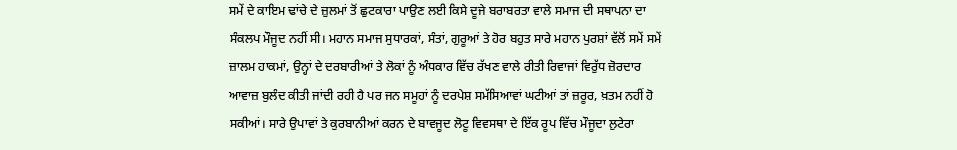ਸਮੇਂ ਦੇ ਕਾਇਮ ਢਾਂਚੇ ਦੇ ਜ਼ੁਲਮਾਂ ਤੋਂ ਛੁਟਕਾਰਾ ਪਾਉਣ ਲਈ ਕਿਸੇ ਦੂਜੇ ਬਰਾਬਰਤਾ ਵਾਲੇ ਸਮਾਜ ਦੀ ਸਥਾਪਨਾ ਦਾ ਸੰਕਲਪ ਮੌਜੂਦ ਨਹੀਂ ਸੀ। ਮਹਾਨ ਸਮਾਜ ਸੁਧਾਰਕਾਂ, ਸੰਤਾਂ, ਗੁਰੂਆਂ ਤੇ ਹੋਰ ਬਹੁਤ ਸਾਰੇ ਮਹਾਨ ਪੁਰਸ਼ਾਂ ਵੱਲੋਂ ਸਮੇਂ ਸਮੇਂ ਜ਼ਾਲਮ ਹਾਕਮਾਂ, ਉਨ੍ਹਾਂ ਦੇ ਦਰਬਾਰੀਆਂ ਤੇ ਲੋਕਾਂ ਨੂੰ ਅੰਧਕਾਰ ਵਿੱਚ ਰੱਖਣ ਵਾਲੇ ਰੀਤੀ ਰਿਵਾਜਾਂ ਵਿਰੁੱਧ ਜ਼ੋਰਦਾਰ ਆਵਾਜ਼ ਬੁਲੰਦ ਕੀਤੀ ਜਾਂਦੀ ਰਹੀ ਹੈ ਪਰ ਜਨ ਸਮੂਹਾਂ ਨੂੰ ਦਰਪੇਸ਼ ਸਮੱਸਿਆਵਾਂ ਘਟੀਆਂ ਤਾਂ ਜ਼ਰੂਰ, ਖ਼ਤਮ ਨਹੀਂ ਹੋ ਸਕੀਆਂ। ਸਾਰੇ ਉਪਾਵਾਂ ਤੇ ਕੁਰਬਾਨੀਆਂ ਕਰਨ ਦੇ ਬਾਵਜੂਦ ਲੋਟੂ ਵਿਵਸਥਾ ਦੇ ਇੱਕ ਰੂਪ ਵਿੱਚ ਮੌਜੂਦਾ ਲੁਟੇਰਾ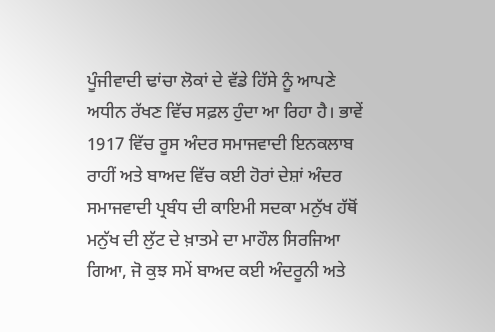ਪੂੰਜੀਵਾਦੀ ਢਾਂਚਾ ਲੋਕਾਂ ਦੇ ਵੱਡੇ ਹਿੱਸੇ ਨੂੰ ਆਪਣੇ ਅਧੀਨ ਰੱਖਣ ਵਿੱਚ ਸਫ਼ਲ ਹੁੰਦਾ ਆ ਰਿਹਾ ਹੈ। ਭਾਵੇਂ 1917 ਵਿੱਚ ਰੂਸ ਅੰਦਰ ਸਮਾਜਵਾਦੀ ਇਨਕਲਾਬ ਰਾਹੀਂ ਅਤੇ ਬਾਅਦ ਵਿੱਚ ਕਈ ਹੋਰਾਂ ਦੇਸ਼ਾਂ ਅੰਦਰ ਸਮਾਜਵਾਦੀ ਪ੍ਰਬੰਧ ਦੀ ਕਾਇਮੀ ਸਦਕਾ ਮਨੁੱਖ ਹੱਥੋਂ ਮਨੁੱਖ ਦੀ ਲੁੱਟ ਦੇ ਖ਼ਾਤਮੇ ਦਾ ਮਾਹੌਲ ਸਿਰਜਿਆ ਗਿਆ, ਜੋ ਕੁਝ ਸਮੇਂ ਬਾਅਦ ਕਈ ਅੰਦਰੂਨੀ ਅਤੇ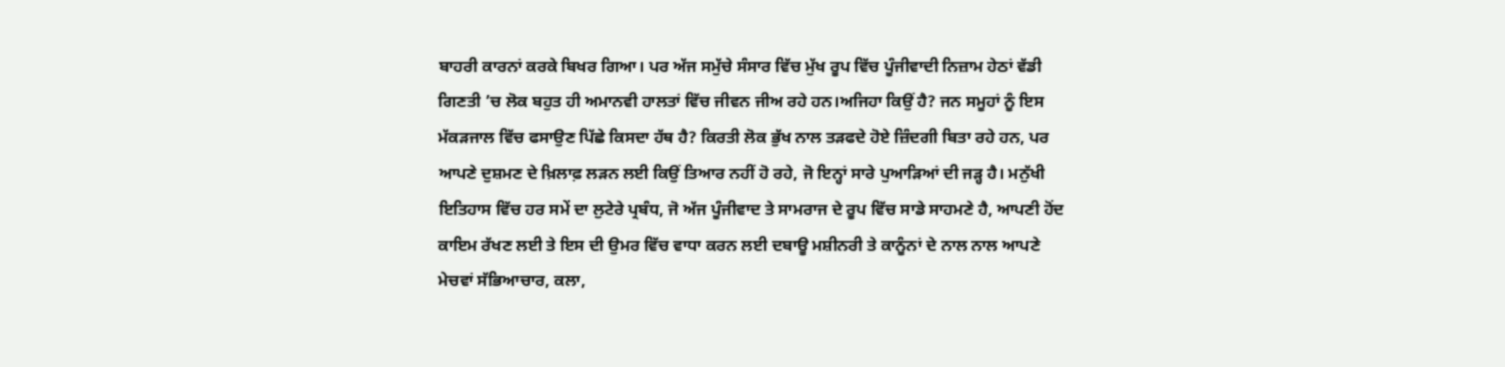ਬਾਹਰੀ ਕਾਰਨਾਂ ਕਰਕੇ ਬਿਖਰ ਗਿਆ। ਪਰ ਅੱਜ ਸਮੁੱਚੇ ਸੰਸਾਰ ਵਿੱਚ ਮੁੱਖ ਰੂਪ ਵਿੱਚ ਪੂੰਜੀਵਾਦੀ ਨਿਜ਼ਾਮ ਹੇਠਾਂ ਵੱਡੀ ਗਿਣਤੀ ’ਚ ਲੋਕ ਬਹੁਤ ਹੀ ਅਮਾਨਵੀ ਹਾਲਤਾਂ ਵਿੱਚ ਜੀਵਨ ਜੀਅ ਰਹੇ ਹਨ।ਅਜਿਹਾ ਕਿਉਂ ਹੈ? ਜਨ ਸਮੂਹਾਂ ਨੂੰ ਇਸ ਮੱਕੜਜਾਲ ਵਿੱਚ ਫਸਾਉਣ ਪਿੱਛੇ ਕਿਸਦਾ ਹੱਥ ਹੈ? ਕਿਰਤੀ ਲੋਕ ਭੁੱਖ ਨਾਲ ਤੜਫਦੇ ਹੋਏ ਜ਼ਿੰਦਗੀ ਬਿਤਾ ਰਹੇ ਹਨ, ਪਰ ਆਪਣੇ ਦੁਸ਼ਮਣ ਦੇ ਖ਼ਿਲਾਫ਼ ਲੜਨ ਲਈ ਕਿਉਂ ਤਿਆਰ ਨਹੀਂ ਹੋ ਰਹੇ, ਜੋ ਇਨ੍ਹਾਂ ਸਾਰੇ ਪੁਆੜਿਆਂ ਦੀ ਜੜ੍ਹ ਹੈ। ਮਨੁੱਖੀ ਇਤਿਹਾਸ ਵਿੱਚ ਹਰ ਸਮੇਂ ਦਾ ਲੁਟੇਰੇ ਪ੍ਰਬੰਧ, ਜੋ ਅੱਜ ਪੂੰਜੀਵਾਦ ਤੇ ਸਾਮਰਾਜ ਦੇ ਰੂਪ ਵਿੱਚ ਸਾਡੇ ਸਾਹਮਣੇ ਹੈ, ਆਪਣੀ ਹੋਂਦ ਕਾਇਮ ਰੱਖਣ ਲਈ ਤੇ ਇਸ ਦੀ ਉਮਰ ਵਿੱਚ ਵਾਧਾ ਕਰਨ ਲਈ ਦਬਾਊ ਮਸ਼ੀਨਰੀ ਤੇ ਕਾਨੂੰਨਾਂ ਦੇ ਨਾਲ ਨਾਲ ਆਪਣੇ ਮੇਚਵਾਂ ਸੱਭਿਆਚਾਰ, ਕਲਾ,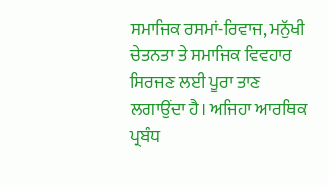ਸਮਾਜਿਕ ਰਸਮਾਂ-ਰਿਵਾਜ, ਮਨੁੱਖੀ ਚੇਤਨਤਾ ਤੇ ਸਮਾਜਿਕ ਵਿਵਹਾਰ ਸਿਰਜਣ ਲਈ ਪੂਰਾ ਤਾਣ ਲਗਾਉਂਦਾ ਹੈ। ਅਜਿਹਾ ਆਰਥਿਕ ਪ੍ਰਬੰਧ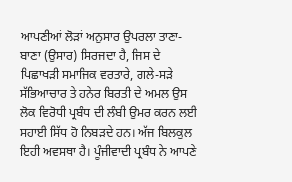ਆਪਣੀਆਂ ਲੋੜਾਂ ਅਨੁਸਾਰ ਉਪਰਲਾ ਤਾਣਾ-ਬਾਣਾ (ਉਸਾਰ) ਸਿਰਜਦਾ ਹੈ, ਜਿਸ ਦੇ ਪਿਛਾਖੜੀ ਸਮਾਜਿਕ ਵਰਤਾਰੇ, ਗਲੇ-ਸੜੇ ਸੱਭਿਆਚਾਰ ਤੇ ਹਨੇਰ ਬਿਰਤੀ ਦੇ ਅਮਲ ਉਸ ਲੋਕ ਵਿਰੋਧੀ ਪ੍ਰਬੰਧ ਦੀ ਲੰਬੀ ਉਮਰ ਕਰਨ ਲਈ ਸਹਾਈ ਸਿੱਧ ਹੋ ਨਿਬੜਦੇ ਹਨ। ਅੱਜ ਬਿਲਕੁਲ ਇਹੀ ਅਵਸਥਾ ਹੈ। ਪੂੰਜੀਵਾਦੀ ਪ੍ਰਬੰਧ ਨੇ ਆਪਣੇ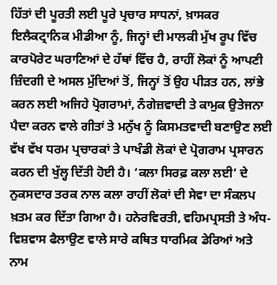ਹਿੱਤਾਂ ਦੀ ਪੂਰਤੀ ਲਈ ਪੂਰੇ ਪ੍ਰਚਾਰ ਸਾਧਨਾਂ, ਖ਼ਾਸਕਰ ਇਲੈਕਟ੍ਰਾਨਿਕ ਮੀਡੀਆ ਨੂੰ, ਜਿਨ੍ਹਾਂ ਦੀ ਮਾਲਕੀ ਮੁੱਖ ਰੂਪ ਵਿੱਚ ਕਾਰਪੋਰੇਟ ਘਰਾਣਿਆਂ ਦੇ ਹੱਥਾਂ ਵਿੱਚ ਹੈ, ਰਾਹੀਂ ਲੋਕਾਂ ਨੂੰ ਆਪਣੀ ਜ਼ਿੰਦਗੀ ਦੇ ਅਸਲ ਮੁੱਦਿਆਂ ਤੋਂ, ਜਿਨ੍ਹਾਂ ਤੋਂ ਉਹ ਪੀੜਤ ਹਨ, ਲਾਂਭੇ ਕਰਨ ਲਈ ਅਜਿਹੇ ਪ੍ਰੋਗਰਾਮਾਂ, ਨੰਗੇਜ਼ਵਾਦੀ ਤੇ ਕਾਮੁਕ ਉਤੇਜਨਾ ਪੈਦਾ ਕਰਨ ਵਾਲੇ ਗੀਤਾਂ ਤੇ ਮਨੁੱਖ ਨੂੰ ਕਿਸਮਤਵਾਦੀ ਬਣਾਉਣ ਲਈ ਵੱਖ ਵੱਖ ਧਰਮ ਪ੍ਰਚਾਰਕਾਂ ਤੇ ਪਾਖੰਡੀ ਲੋਕਾਂ ਦੇ ਪ੍ਰੋਗਰਾਮ ਪ੍ਰਸਾਰਨ ਕਰਨ ਦੀ ਖੁੱਲ੍ਹ ਦਿੱਤੀ ਹੋਈ ਹੈ। ‘ਕਲਾ ਸਿਰਫ਼ ਕਲਾ ਲਈ’ ਦੇ ਨੁਕਸਦਾਰ ਤਰਕ ਨਾਲ ਕਲਾ ਰਾਹੀਂ ਲੋਕਾਂ ਦੀ ਸੇਵਾ ਦਾ ਸੰਕਲਪ ਖ਼ਤਮ ਕਰ ਦਿੱਤਾ ਗਿਆ ਹੈ। ਹਨੇਰਵਿਰਤੀ, ਵਹਿਮਪ੍ਰਸਤੀ ਤੇ ਅੰਧ-ਵਿਸ਼ਵਾਸ ਫੈਲਾਉਣ ਵਾਲੇ ਸਾਰੇ ਕਥਿਤ ਧਾਰਮਿਕ ਡੇਰਿਆਂ ਅਤੇ ਨਾਮ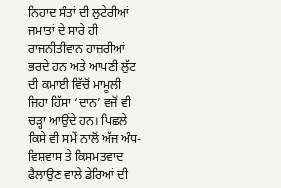ਨਿਹਾਦ ਸੰਤਾਂ ਦੀ ਲੁਟੇਰੀਆਂ ਜਮਾਤਾਂ ਦੇ ਸਾਰੇ ਹੀ ਰਾਜਨੀਤੀਵਾਨ ਹਾਜ਼ਰੀਆਂ ਭਰਦੇ ਹਨ ਅਤੇ ਆਪਣੀ ਲੁੱਟ ਦੀ ਕਮਾਈ ਵਿੱਚੋਂ ਮਾਮੂਲੀ ਜਿਹਾ ਹਿੱਸਾ ‘ਦਾਨ’ ਵਜੋਂ ਵੀ ਚੜ੍ਹਾ ਆਉਂਦੇ ਹਨ। ਪਿਛਲੇ ਕਿਸੇ ਵੀ ਸਮੇਂ ਨਾਲੋਂ ਅੱਜ ਅੰਧ-ਵਿਸ਼ਵਾਸ ਤੇ ਕਿਸਮਤਵਾਦ ਫੈਲਾਉਣ ਵਾਲੇ ਡੇਰਿਆਂ ਦੀ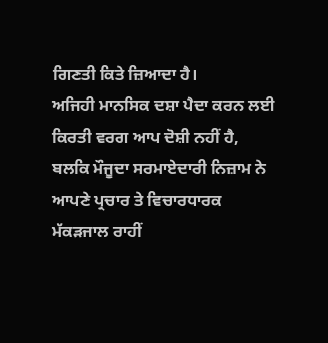ਗਿਣਤੀ ਕਿਤੇ ਜ਼ਿਆਦਾ ਹੈ।
ਅਜਿਹੀ ਮਾਨਸਿਕ ਦਸ਼ਾ ਪੈਦਾ ਕਰਨ ਲਈ ਕਿਰਤੀ ਵਰਗ ਆਪ ਦੋਸ਼ੀ ਨਹੀਂ ਹੈ, ਬਲਕਿ ਮੌਜੂਦਾ ਸਰਮਾਏਦਾਰੀ ਨਿਜ਼ਾਮ ਨੇ ਆਪਣੇ ਪ੍ਰਚਾਰ ਤੇ ਵਿਚਾਰਧਾਰਕ ਮੱਕੜਜਾਲ ਰਾਹੀਂ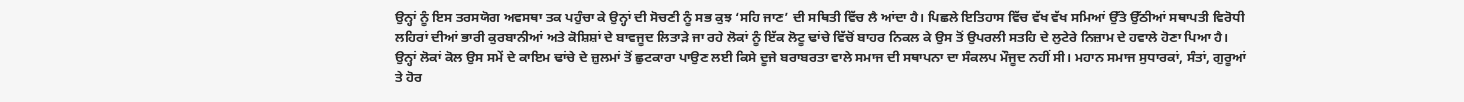ਉਨ੍ਹਾਂ ਨੂੰ ਇਸ ਤਰਸਯੋਗ ਅਵਸਥਾ ਤਕ ਪਹੁੰਚਾ ਕੇ ਉਨ੍ਹਾਂ ਦੀ ਸੋਚਣੀ ਨੂੰ ਸਭ ਕੁਝ ‘ਸਹਿ ਜਾਣ’ ਦੀ ਸਥਿਤੀ ਵਿੱਚ ਲੈ ਆਂਦਾ ਹੈ। ਪਿਛਲੇ ਇਤਿਹਾਸ ਵਿੱਚ ਵੱਖ ਵੱਖ ਸਮਿਆਂ ਉੱਤੇ ਉੱਠੀਆਂ ਸਥਾਪਤੀ ਵਿਰੋਧੀ ਲਹਿਰਾਂ ਦੀਆਂ ਭਾਰੀ ਕੁਰਬਾਨੀਆਂ ਅਤੇ ਕੋਸ਼ਿਸ਼ਾਂ ਦੇ ਬਾਵਜੂਦ ਲਿਤਾੜੇ ਜਾ ਰਹੇ ਲੋਕਾਂ ਨੂੰ ਇੱਕ ਲੋਟੂ ਢਾਂਚੇ ਵਿੱਚੋਂ ਬਾਹਰ ਨਿਕਲ ਕੇ ਉਸ ਤੋਂ ਉਪਰਲੀ ਸਤਹਿ ਦੇ ਲੁਟੇਰੇ ਨਿਜ਼ਾਮ ਦੇ ਹਵਾਲੇ ਹੋਣਾ ਪਿਆ ਹੈ। ਉਨ੍ਹਾਂ ਲੋਕਾਂ ਕੋਲ ਉਸ ਸਮੇਂ ਦੇ ਕਾਇਮ ਢਾਂਚੇ ਦੇ ਜ਼ੁਲਮਾਂ ਤੋਂ ਛੁਟਕਾਰਾ ਪਾਉਣ ਲਈ ਕਿਸੇ ਦੂਜੇ ਬਰਾਬਰਤਾ ਵਾਲੇ ਸਮਾਜ ਦੀ ਸਥਾਪਨਾ ਦਾ ਸੰਕਲਪ ਮੌਜੂਦ ਨਹੀਂ ਸੀ। ਮਹਾਨ ਸਮਾਜ ਸੁਧਾਰਕਾਂ, ਸੰਤਾਂ, ਗੁਰੂਆਂ ਤੇ ਹੋਰ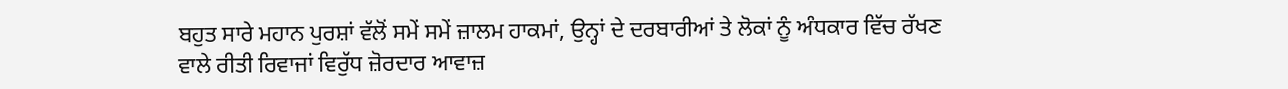ਬਹੁਤ ਸਾਰੇ ਮਹਾਨ ਪੁਰਸ਼ਾਂ ਵੱਲੋਂ ਸਮੇਂ ਸਮੇਂ ਜ਼ਾਲਮ ਹਾਕਮਾਂ, ਉਨ੍ਹਾਂ ਦੇ ਦਰਬਾਰੀਆਂ ਤੇ ਲੋਕਾਂ ਨੂੰ ਅੰਧਕਾਰ ਵਿੱਚ ਰੱਖਣ ਵਾਲੇ ਰੀਤੀ ਰਿਵਾਜਾਂ ਵਿਰੁੱਧ ਜ਼ੋਰਦਾਰ ਆਵਾਜ਼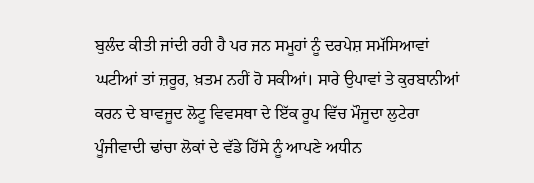ਬੁਲੰਦ ਕੀਤੀ ਜਾਂਦੀ ਰਹੀ ਹੈ ਪਰ ਜਨ ਸਮੂਹਾਂ ਨੂੰ ਦਰਪੇਸ਼ ਸਮੱਸਿਆਵਾਂ ਘਟੀਆਂ ਤਾਂ ਜ਼ਰੂਰ, ਖ਼ਤਮ ਨਹੀਂ ਹੋ ਸਕੀਆਂ। ਸਾਰੇ ਉਪਾਵਾਂ ਤੇ ਕੁਰਬਾਨੀਆਂ ਕਰਨ ਦੇ ਬਾਵਜੂਦ ਲੋਟੂ ਵਿਵਸਥਾ ਦੇ ਇੱਕ ਰੂਪ ਵਿੱਚ ਮੌਜੂਦਾ ਲੁਟੇਰਾ ਪੂੰਜੀਵਾਦੀ ਢਾਂਚਾ ਲੋਕਾਂ ਦੇ ਵੱਡੇ ਹਿੱਸੇ ਨੂੰ ਆਪਣੇ ਅਧੀਨ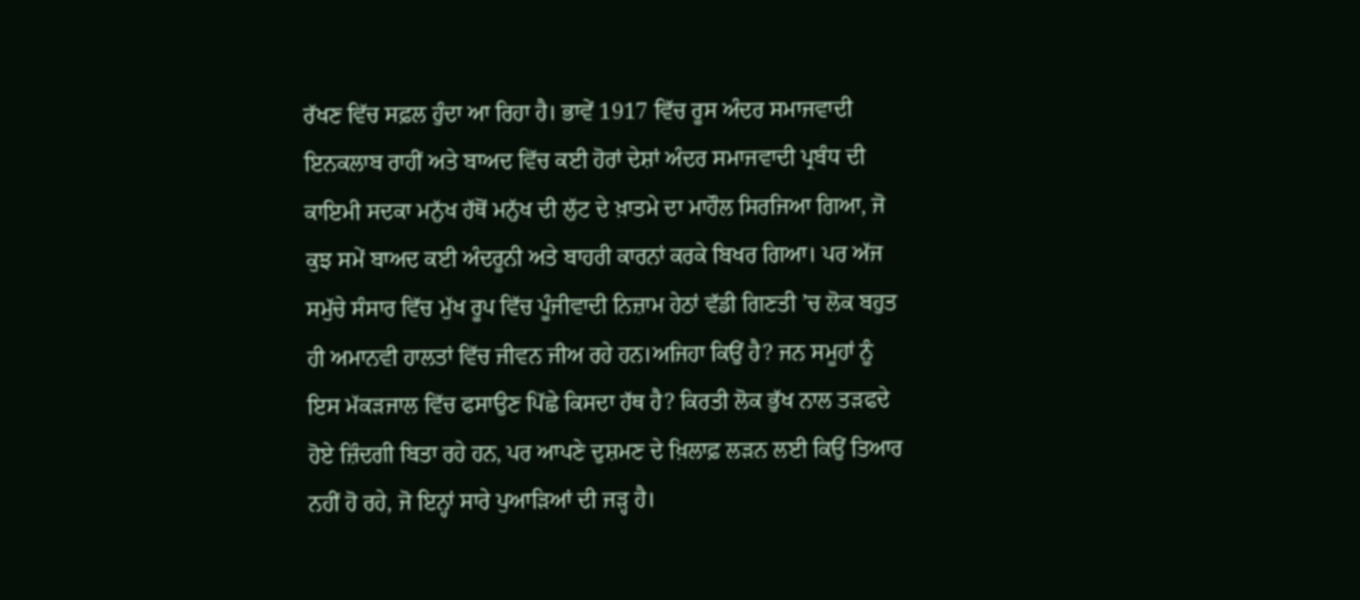ਰੱਖਣ ਵਿੱਚ ਸਫ਼ਲ ਹੁੰਦਾ ਆ ਰਿਹਾ ਹੈ। ਭਾਵੇਂ 1917 ਵਿੱਚ ਰੂਸ ਅੰਦਰ ਸਮਾਜਵਾਦੀ ਇਨਕਲਾਬ ਰਾਹੀਂ ਅਤੇ ਬਾਅਦ ਵਿੱਚ ਕਈ ਹੋਰਾਂ ਦੇਸ਼ਾਂ ਅੰਦਰ ਸਮਾਜਵਾਦੀ ਪ੍ਰਬੰਧ ਦੀ ਕਾਇਮੀ ਸਦਕਾ ਮਨੁੱਖ ਹੱਥੋਂ ਮਨੁੱਖ ਦੀ ਲੁੱਟ ਦੇ ਖ਼ਾਤਮੇ ਦਾ ਮਾਹੌਲ ਸਿਰਜਿਆ ਗਿਆ, ਜੋ ਕੁਝ ਸਮੇਂ ਬਾਅਦ ਕਈ ਅੰਦਰੂਨੀ ਅਤੇ ਬਾਹਰੀ ਕਾਰਨਾਂ ਕਰਕੇ ਬਿਖਰ ਗਿਆ। ਪਰ ਅੱਜ ਸਮੁੱਚੇ ਸੰਸਾਰ ਵਿੱਚ ਮੁੱਖ ਰੂਪ ਵਿੱਚ ਪੂੰਜੀਵਾਦੀ ਨਿਜ਼ਾਮ ਹੇਠਾਂ ਵੱਡੀ ਗਿਣਤੀ ’ਚ ਲੋਕ ਬਹੁਤ ਹੀ ਅਮਾਨਵੀ ਹਾਲਤਾਂ ਵਿੱਚ ਜੀਵਨ ਜੀਅ ਰਹੇ ਹਨ।ਅਜਿਹਾ ਕਿਉਂ ਹੈ? ਜਨ ਸਮੂਹਾਂ ਨੂੰ ਇਸ ਮੱਕੜਜਾਲ ਵਿੱਚ ਫਸਾਉਣ ਪਿੱਛੇ ਕਿਸਦਾ ਹੱਥ ਹੈ? ਕਿਰਤੀ ਲੋਕ ਭੁੱਖ ਨਾਲ ਤੜਫਦੇ ਹੋਏ ਜ਼ਿੰਦਗੀ ਬਿਤਾ ਰਹੇ ਹਨ, ਪਰ ਆਪਣੇ ਦੁਸ਼ਮਣ ਦੇ ਖ਼ਿਲਾਫ਼ ਲੜਨ ਲਈ ਕਿਉਂ ਤਿਆਰ ਨਹੀਂ ਹੋ ਰਹੇ, ਜੋ ਇਨ੍ਹਾਂ ਸਾਰੇ ਪੁਆੜਿਆਂ ਦੀ ਜੜ੍ਹ ਹੈ।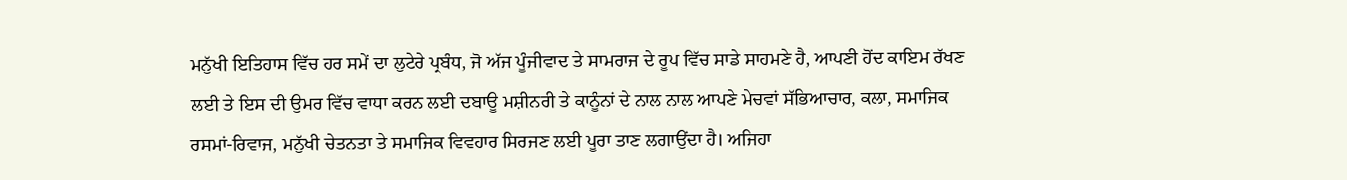ਮਨੁੱਖੀ ਇਤਿਹਾਸ ਵਿੱਚ ਹਰ ਸਮੇਂ ਦਾ ਲੁਟੇਰੇ ਪ੍ਰਬੰਧ, ਜੋ ਅੱਜ ਪੂੰਜੀਵਾਦ ਤੇ ਸਾਮਰਾਜ ਦੇ ਰੂਪ ਵਿੱਚ ਸਾਡੇ ਸਾਹਮਣੇ ਹੈ, ਆਪਣੀ ਹੋਂਦ ਕਾਇਮ ਰੱਖਣ ਲਈ ਤੇ ਇਸ ਦੀ ਉਮਰ ਵਿੱਚ ਵਾਧਾ ਕਰਨ ਲਈ ਦਬਾਊ ਮਸ਼ੀਨਰੀ ਤੇ ਕਾਨੂੰਨਾਂ ਦੇ ਨਾਲ ਨਾਲ ਆਪਣੇ ਮੇਚਵਾਂ ਸੱਭਿਆਚਾਰ, ਕਲਾ, ਸਮਾਜਿਕ ਰਸਮਾਂ-ਰਿਵਾਜ, ਮਨੁੱਖੀ ਚੇਤਨਤਾ ਤੇ ਸਮਾਜਿਕ ਵਿਵਹਾਰ ਸਿਰਜਣ ਲਈ ਪੂਰਾ ਤਾਣ ਲਗਾਉਂਦਾ ਹੈ। ਅਜਿਹਾ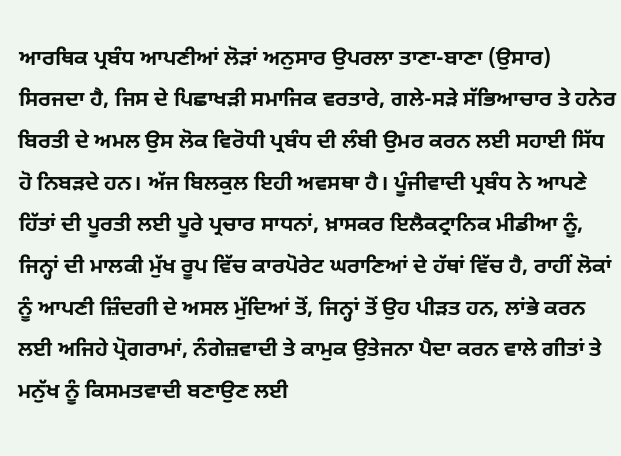ਆਰਥਿਕ ਪ੍ਰਬੰਧ ਆਪਣੀਆਂ ਲੋੜਾਂ ਅਨੁਸਾਰ ਉਪਰਲਾ ਤਾਣਾ-ਬਾਣਾ (ਉਸਾਰ) ਸਿਰਜਦਾ ਹੈ, ਜਿਸ ਦੇ ਪਿਛਾਖੜੀ ਸਮਾਜਿਕ ਵਰਤਾਰੇ, ਗਲੇ-ਸੜੇ ਸੱਭਿਆਚਾਰ ਤੇ ਹਨੇਰ ਬਿਰਤੀ ਦੇ ਅਮਲ ਉਸ ਲੋਕ ਵਿਰੋਧੀ ਪ੍ਰਬੰਧ ਦੀ ਲੰਬੀ ਉਮਰ ਕਰਨ ਲਈ ਸਹਾਈ ਸਿੱਧ ਹੋ ਨਿਬੜਦੇ ਹਨ। ਅੱਜ ਬਿਲਕੁਲ ਇਹੀ ਅਵਸਥਾ ਹੈ। ਪੂੰਜੀਵਾਦੀ ਪ੍ਰਬੰਧ ਨੇ ਆਪਣੇ ਹਿੱਤਾਂ ਦੀ ਪੂਰਤੀ ਲਈ ਪੂਰੇ ਪ੍ਰਚਾਰ ਸਾਧਨਾਂ, ਖ਼ਾਸਕਰ ਇਲੈਕਟ੍ਰਾਨਿਕ ਮੀਡੀਆ ਨੂੰ, ਜਿਨ੍ਹਾਂ ਦੀ ਮਾਲਕੀ ਮੁੱਖ ਰੂਪ ਵਿੱਚ ਕਾਰਪੋਰੇਟ ਘਰਾਣਿਆਂ ਦੇ ਹੱਥਾਂ ਵਿੱਚ ਹੈ, ਰਾਹੀਂ ਲੋਕਾਂ ਨੂੰ ਆਪਣੀ ਜ਼ਿੰਦਗੀ ਦੇ ਅਸਲ ਮੁੱਦਿਆਂ ਤੋਂ, ਜਿਨ੍ਹਾਂ ਤੋਂ ਉਹ ਪੀੜਤ ਹਨ, ਲਾਂਭੇ ਕਰਨ ਲਈ ਅਜਿਹੇ ਪ੍ਰੋਗਰਾਮਾਂ, ਨੰਗੇਜ਼ਵਾਦੀ ਤੇ ਕਾਮੁਕ ਉਤੇਜਨਾ ਪੈਦਾ ਕਰਨ ਵਾਲੇ ਗੀਤਾਂ ਤੇ ਮਨੁੱਖ ਨੂੰ ਕਿਸਮਤਵਾਦੀ ਬਣਾਉਣ ਲਈ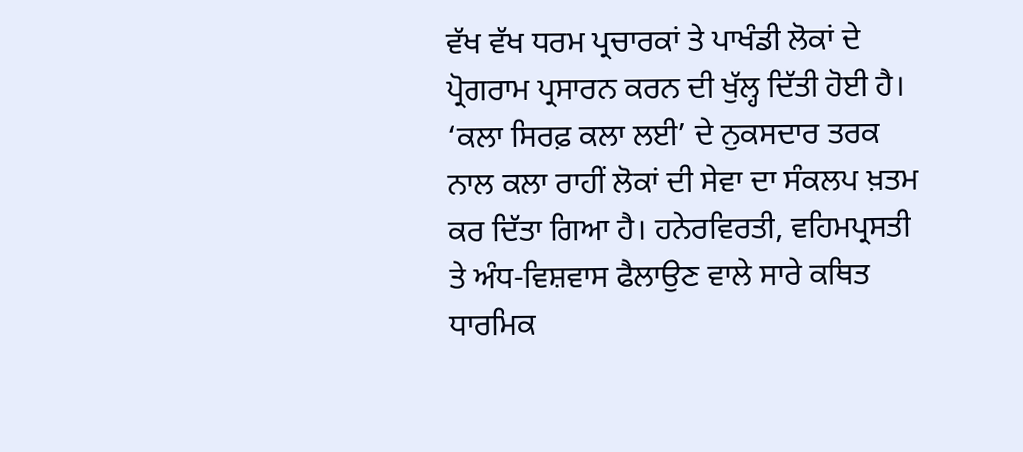ਵੱਖ ਵੱਖ ਧਰਮ ਪ੍ਰਚਾਰਕਾਂ ਤੇ ਪਾਖੰਡੀ ਲੋਕਾਂ ਦੇ ਪ੍ਰੋਗਰਾਮ ਪ੍ਰਸਾਰਨ ਕਰਨ ਦੀ ਖੁੱਲ੍ਹ ਦਿੱਤੀ ਹੋਈ ਹੈ। ‘ਕਲਾ ਸਿਰਫ਼ ਕਲਾ ਲਈ’ ਦੇ ਨੁਕਸਦਾਰ ਤਰਕ ਨਾਲ ਕਲਾ ਰਾਹੀਂ ਲੋਕਾਂ ਦੀ ਸੇਵਾ ਦਾ ਸੰਕਲਪ ਖ਼ਤਮ ਕਰ ਦਿੱਤਾ ਗਿਆ ਹੈ। ਹਨੇਰਵਿਰਤੀ, ਵਹਿਮਪ੍ਰਸਤੀ ਤੇ ਅੰਧ-ਵਿਸ਼ਵਾਸ ਫੈਲਾਉਣ ਵਾਲੇ ਸਾਰੇ ਕਥਿਤ ਧਾਰਮਿਕ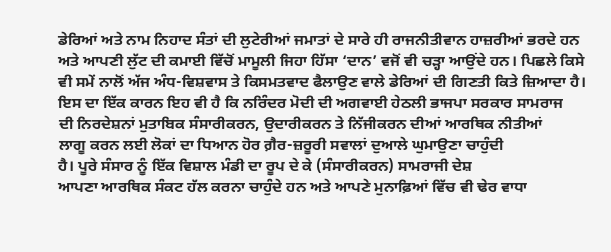ਡੇਰਿਆਂ ਅਤੇ ਨਾਮ ਨਿਹਾਦ ਸੰਤਾਂ ਦੀ ਲੁਟੇਰੀਆਂ ਜਮਾਤਾਂ ਦੇ ਸਾਰੇ ਹੀ ਰਾਜਨੀਤੀਵਾਨ ਹਾਜ਼ਰੀਆਂ ਭਰਦੇ ਹਨ ਅਤੇ ਆਪਣੀ ਲੁੱਟ ਦੀ ਕਮਾਈ ਵਿੱਚੋਂ ਮਾਮੂਲੀ ਜਿਹਾ ਹਿੱਸਾ ‘ਦਾਨ’ ਵਜੋਂ ਵੀ ਚੜ੍ਹਾ ਆਉਂਦੇ ਹਨ। ਪਿਛਲੇ ਕਿਸੇ ਵੀ ਸਮੇਂ ਨਾਲੋਂ ਅੱਜ ਅੰਧ-ਵਿਸ਼ਵਾਸ ਤੇ ਕਿਸਮਤਵਾਦ ਫੈਲਾਉਣ ਵਾਲੇ ਡੇਰਿਆਂ ਦੀ ਗਿਣਤੀ ਕਿਤੇ ਜ਼ਿਆਦਾ ਹੈ।
ਇਸ ਦਾ ਇੱਕ ਕਾਰਨ ਇਹ ਵੀ ਹੈ ਕਿ ਨਰਿੰਦਰ ਮੋਦੀ ਦੀ ਅਗਵਾਈ ਹੇਠਲੀ ਭਾਜਪਾ ਸਰਕਾਰ ਸਾਮਰਾਜ
ਦੀ ਨਿਰਦੇਸ਼ਨਾਂ ਮੁਤਾਬਿਕ ਸੰਸਾਰੀਕਰਨ, ਉਦਾਰੀਕਰਨ ਤੇ ਨਿੱਜੀਕਰਨ ਦੀਆਂ ਆਰਥਿਕ ਨੀਤੀਆਂ
ਲਾਗੂ ਕਰਨ ਲਈ ਲੋਕਾਂ ਦਾ ਧਿਆਨ ਹੋਰ ਗ਼ੈਰ-ਜ਼ਰੂਰੀ ਸਵਾਲਾਂ ਦੁਆਲੇ ਘੁਮਾਉਣਾ ਚਾਹੁੰਦੀ
ਹੈ। ਪੂਰੇ ਸੰਸਾਰ ਨੂੰ ਇੱਕ ਵਿਸ਼ਾਲ ਮੰਡੀ ਦਾ ਰੂਪ ਦੇ ਕੇ (ਸੰਸਾਰੀਕਰਨ) ਸਾਮਰਾਜੀ ਦੇਸ਼
ਆਪਣਾ ਆਰਥਿਕ ਸੰਕਟ ਹੱਲ ਕਰਨਾ ਚਾਹੁੰਦੇ ਹਨ ਅਤੇ ਆਪਣੇ ਮੁਨਾਫ਼ਿਆਂ ਵਿੱਚ ਵੀ ਢੇਰ ਵਾਧਾ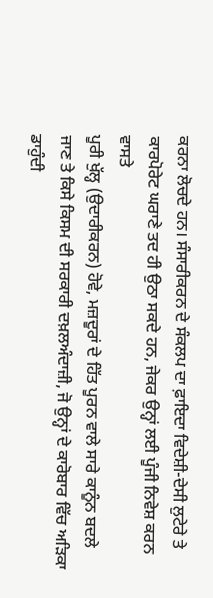ਕਰਨਾ ਲੋਚਦੇ ਹਨ। ਸੰਸਾਰੀਕਰਨ ਦੇ ਸੰਕਲਪ ਦਾ ਫ਼ਾਇਦਾ ਵਿਦੇਸ਼ੀ-ਦੇਸੀ ਲੁਟੇਰੇ ਤੇ
ਕਾਰਪੋਰੇਟ ਘਰਾਣੇ ਤਦ ਹੀ ਉਠਾ ਸਕਦੇ ਹਨ, ਜੇਕਰ ਉਨ੍ਹਾਂ ਲਈ ਪੂੰਜੀ ਨਿਵੇਸ਼ ਕਰਨ ਵਾਸਤੇ
ਪੂਰੀ ਖੁੱਲ੍ਹ (ਉਦਾਰੀਕਰਨ) ਹੋਵੇ, ਮਜ਼ਦੂਰਾਂ ਦੇ ਹਿੱਤ ਪੂਰਨ ਵਾਲੇ ਸਾਰੇ ਕਾਨੂੰਨ ਬਦਲੇ
ਜਾਣ ਤੇ ਕਿਸੇ ਕਿਸਮ ਦੀ ਸਰਕਾਰੀ ਦਖ਼ਲਅੰਦਾਜ਼ੀ, ਜੋ ਉਨ੍ਹਾਂ ਦੇ ਕਾਰੋਬਾਰ ਵਿੱਚ ਅੜਿਕਾ
ਡਾਹੁੰਦੀ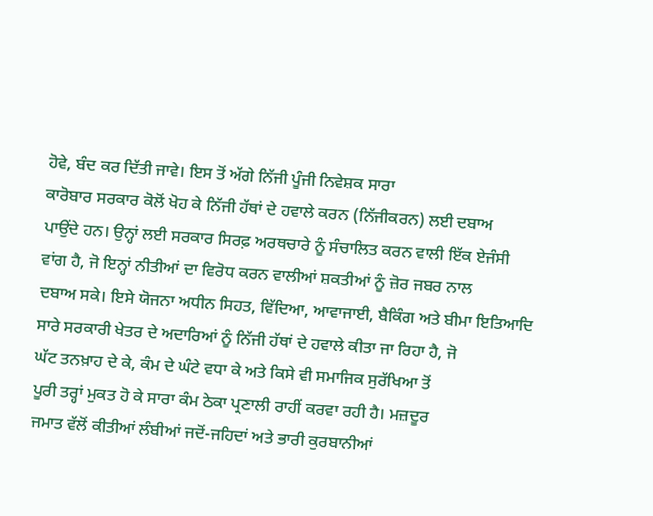ਹੋਵੇ, ਬੰਦ ਕਰ ਦਿੱਤੀ ਜਾਵੇ। ਇਸ ਤੋਂ ਅੱਗੇ ਨਿੱਜੀ ਪੂੰਜੀ ਨਿਵੇਸ਼ਕ ਸਾਰਾ
ਕਾਰੋਬਾਰ ਸਰਕਾਰ ਕੋਲੋਂ ਖੋਹ ਕੇ ਨਿੱਜੀ ਹੱਥਾਂ ਦੇ ਹਵਾਲੇ ਕਰਨ (ਨਿੱਜੀਕਰਨ) ਲਈ ਦਬਾਅ
ਪਾਉਂਦੇ ਹਨ। ਉਨ੍ਹਾਂ ਲਈ ਸਰਕਾਰ ਸਿਰਫ਼ ਅਰਥਚਾਰੇ ਨੂੰ ਸੰਚਾਲਿਤ ਕਰਨ ਵਾਲੀ ਇੱਕ ਏਜੰਸੀ
ਵਾਂਗ ਹੈ, ਜੋ ਇਨ੍ਹਾਂ ਨੀਤੀਆਂ ਦਾ ਵਿਰੋਧ ਕਰਨ ਵਾਲੀਆਂ ਸ਼ਕਤੀਆਂ ਨੂੰ ਜ਼ੋਰ ਜਬਰ ਨਾਲ
ਦਬਾਅ ਸਕੇ। ਇਸੇ ਯੋਜਨਾ ਅਧੀਨ ਸਿਹਤ, ਵਿੱਦਿਆ, ਆਵਾਜਾਈ, ਬੈਕਿੰਗ ਅਤੇ ਬੀਮਾ ਇਤਿਆਦਿ
ਸਾਰੇ ਸਰਕਾਰੀ ਖੇਤਰ ਦੇ ਅਦਾਰਿਆਂ ਨੂੰ ਨਿੱਜੀ ਹੱਥਾਂ ਦੇ ਹਵਾਲੇ ਕੀਤਾ ਜਾ ਰਿਹਾ ਹੈ, ਜੋ
ਘੱਟ ਤਨਖ਼ਾਹ ਦੇ ਕੇ, ਕੰਮ ਦੇ ਘੰਟੇ ਵਧਾ ਕੇ ਅਤੇ ਕਿਸੇ ਵੀ ਸਮਾਜਿਕ ਸੁਰੱਖਿਆ ਤੋਂ
ਪੂਰੀ ਤਰ੍ਹਾਂ ਮੁਕਤ ਹੋ ਕੇ ਸਾਰਾ ਕੰਮ ਠੇਕਾ ਪ੍ਰਣਾਲੀ ਰਾਹੀਂ ਕਰਵਾ ਰਹੀ ਹੈ। ਮਜ਼ਦੂਰ
ਜਮਾਤ ਵੱਲੋਂ ਕੀਤੀਆਂ ਲੰਬੀਆਂ ਜਦੋਂ-ਜਹਿਦਾਂ ਅਤੇ ਭਾਰੀ ਕੁਰਬਾਨੀਆਂ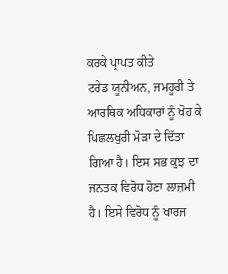ਕਰਕੇ ਪ੍ਰਾਪਤ ਕੀਤੇ
ਟਰੇਡ ਯੂਨੀਅਨ, ਜਮਹੂਰੀ ਤੇ ਆਰਥਿਕ ਅਧਿਕਾਰਾਂ ਨੂੰ ਖੋਹ ਕੇ ਪਿਛਲਖੁਰੀ ਮੋੜਾ ਦੇ ਦਿੱਤਾ
ਗਿਆ ਹੈ। ਇਸ ਸਭ ਕੁਝ ਦਾ ਜਨਤਕ ਵਿਰੋਧ ਹੋਣਾ ਲਾਜ਼ਮੀ ਹੈ। ਇਸੇ ਵਿਰੋਧ ਨੂੰ ਖਾਰਜ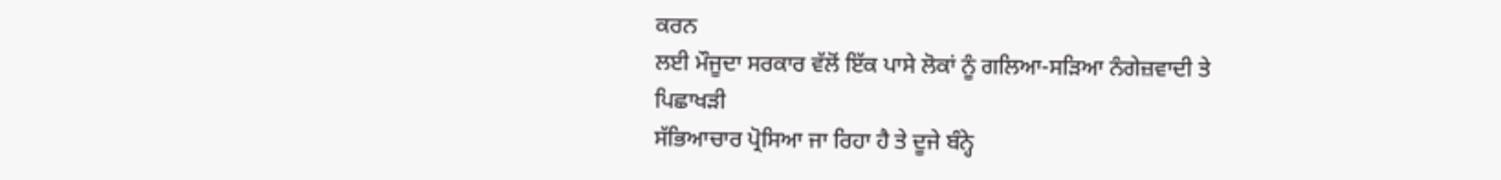ਕਰਨ
ਲਈ ਮੌਜੂਦਾ ਸਰਕਾਰ ਵੱਲੋਂ ਇੱਕ ਪਾਸੇ ਲੋਕਾਂ ਨੂੰ ਗਲਿਆ-ਸੜਿਆ ਨੰਗੇਜ਼ਵਾਦੀ ਤੇ ਪਿਛਾਖੜੀ
ਸੱਭਿਆਚਾਰ ਪ੍ਰੋਸਿਆ ਜਾ ਰਿਹਾ ਹੈ ਤੇ ਦੂਜੇ ਬੰਨ੍ਹੇ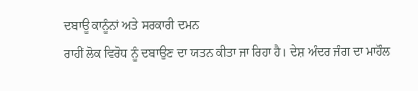ਦਬਾਊ ਕਾਨੂੰਨਾਂ ਅਤੇ ਸਰਕਾਰੀ ਦਮਨ
ਰਾਹੀਂ ਲੋਕ ਵਿਰੋਧ ਨੂੰ ਦਬਾਉਣ ਦਾ ਯਤਨ ਕੀਤਾ ਜਾ ਰਿਹਾ ਹੈ। ਦੇਸ਼ ਅੰਦਰ ਜੰਗ ਦਾ ਮਾਹੌਲ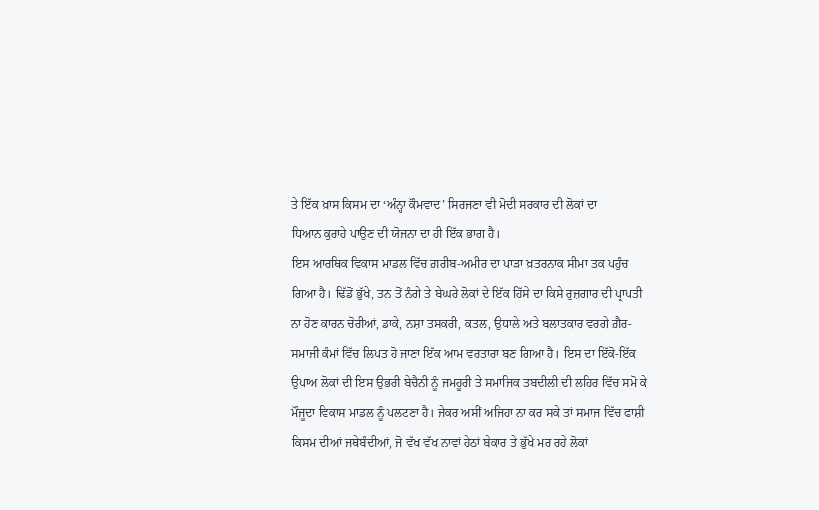ਤੇ ਇੱਕ ਖ਼ਾਸ ਕਿਸਮ ਦਾ ‘ਅੰਨ੍ਹਾ ਕੌਮਵਾਦ’ ਸਿਰਜਣਾ ਵੀ ਮੋਦੀ ਸਰਕਾਰ ਦੀ ਲੋਕਾਂ ਦਾ
ਧਿਆਨ ਕੁਰਾਹੇ ਪਾਉਣ ਦੀ ਯੋਜਨਾ ਦਾ ਹੀ ਇੱਕ ਭਾਗ ਹੈ।
ਇਸ ਆਰਥਿਕ ਵਿਕਾਸ ਮਾਡਲ ਵਿੱਚ ਗ਼ਰੀਬ-ਅਮੀਰ ਦਾ ਪਾੜਾ ਖ਼ਤਰਨਾਕ ਸੀਮਾ ਤਕ ਪਹੁੰਚ ਗਿਆ ਹੈ। ਢਿੱਡੋਂ ਭੁੱਖੇ, ਤਨ ਤੋਂ ਨੰਗੇ ਤੇ ਬੇਘਰੇ ਲੋਕਾਂ ਦੇ ਇੱਕ ਹਿੱਸੇ ਦਾ ਕਿਸੇ ਰੁਜ਼ਗਾਰ ਦੀ ਪ੍ਰਾਪਤੀ ਨਾ ਹੋਣ ਕਾਰਨ ਚੋਰੀਆਂ, ਡਾਕੇ, ਨਸ਼ਾ ਤਸਕਰੀ, ਕਤਲ, ਉਧਾਲੇ ਅਤੇ ਬਲਾਤਕਾਰ ਵਰਗੇ ਗ਼ੈਰ-ਸਮਾਜੀ ਕੰਮਾਂ ਵਿੱਚ ਲਿਪਤ ਹੋ ਜਾਣਾ ਇੱਕ ਆਮ ਵਰਤਾਰਾ ਬਣ ਗਿਆ ਹੈ। ਇਸ ਦਾ ਇੱਕੋ-ਇੱਕ ਉਪਾਅ ਲੋਕਾਂ ਦੀ ਇਸ ਉਭਰੀ ਬੇਚੈਨੀ ਨੂੰ ਜਮਹੂਰੀ ਤੇ ਸਮਾਜਿਕ ਤਬਦੀਲੀ ਦੀ ਲਹਿਰ ਵਿੱਚ ਸਮੋ ਕੇ ਮੌਜੂਦਾ ਵਿਕਾਸ ਮਾਡਲ ਨੂੰ ਪਲਟਣਾ ਹੈ। ਜੇਕਰ ਅਸੀਂ ਅਜਿਹਾ ਨਾ ਕਰ ਸਕੇ ਤਾਂ ਸਮਾਜ ਵਿੱਚ ਫਾਸ਼ੀ ਕਿਸਮ ਦੀਆਂ ਜਥੇਬੰਦੀਆਂ, ਜੋ ਵੱਖ ਵੱਖ ਨਾਵਾਂ ਹੇਠਾਂ ਬੇਕਾਰ ਤੇ ਭੁੱਖੇ ਮਰ ਰਹੇ ਲੋਕਾਂ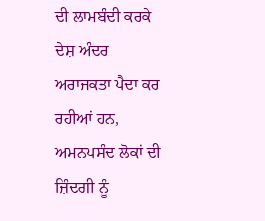ਦੀ ਲਾਮਬੰਦੀ ਕਰਕੇ ਦੇਸ਼ ਅੰਦਰ ਅਰਾਜਕਤਾ ਪੈਦਾ ਕਰ ਰਹੀਆਂ ਹਨ, ਅਮਨਪਸੰਦ ਲੋਕਾਂ ਦੀ ਜ਼ਿੰਦਗੀ ਨੂੰ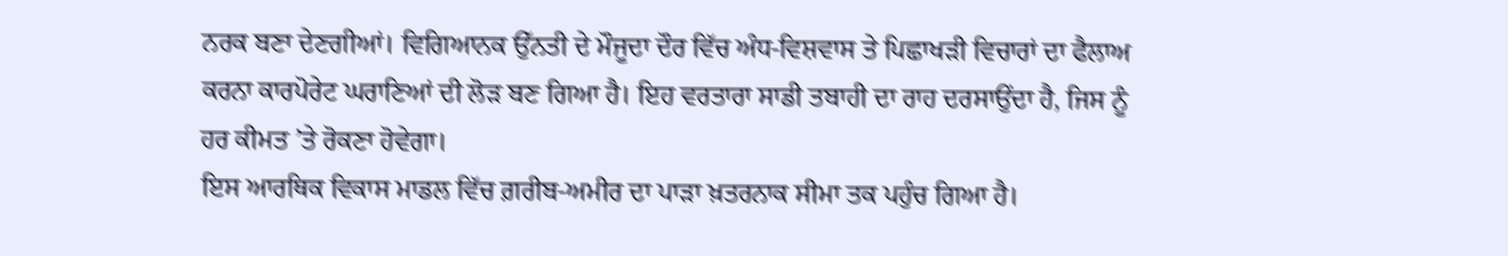ਨਰਕ ਬਣਾ ਦੇਣਗੀਆਂ। ਵਿਗਿਆਨਕ ਉੱਨਤੀ ਦੇ ਮੌਜੂਦਾ ਦੌਰ ਵਿੱਚ ਅੰਧ-ਵਿਸ਼ਵਾਸ ਤੇ ਪਿਛਾਖੜੀ ਵਿਚਾਰਾਂ ਦਾ ਫੈਲਾਅ ਕਰਨਾ ਕਾਰਪੋਰੇਟ ਘਰਾਣਿਆਂ ਦੀ ਲੋੜ ਬਣ ਗਿਆ ਹੈ। ਇਹ ਵਰਤਾਰਾ ਸਾਡੀ ਤਬਾਹੀ ਦਾ ਰਾਹ ਦਰਸਾਉਂਦਾ ਹੈ, ਜਿਸ ਨੂੰ ਹਰ ਕੀਮਤ ’ਤੇ ਰੋਕਣਾ ਹੋਵੇਗਾ।
ਇਸ ਆਰਥਿਕ ਵਿਕਾਸ ਮਾਡਲ ਵਿੱਚ ਗ਼ਰੀਬ-ਅਮੀਰ ਦਾ ਪਾੜਾ ਖ਼ਤਰਨਾਕ ਸੀਮਾ ਤਕ ਪਹੁੰਚ ਗਿਆ ਹੈ।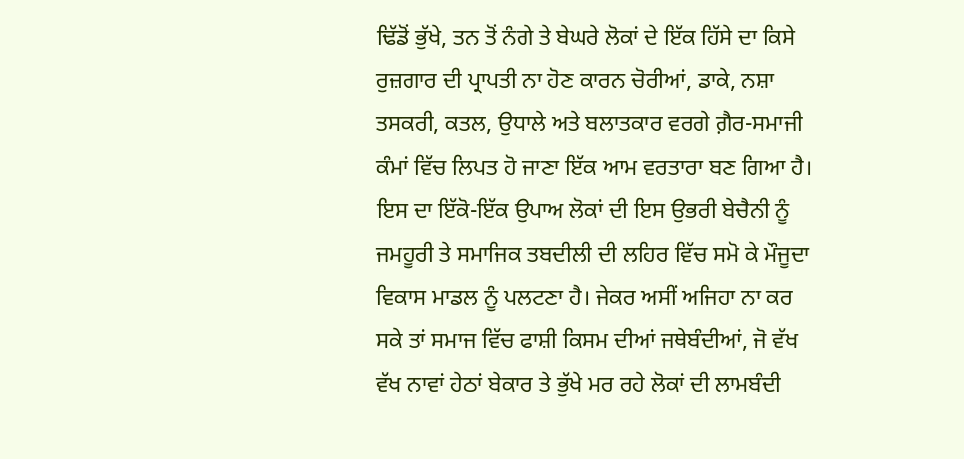ਢਿੱਡੋਂ ਭੁੱਖੇ, ਤਨ ਤੋਂ ਨੰਗੇ ਤੇ ਬੇਘਰੇ ਲੋਕਾਂ ਦੇ ਇੱਕ ਹਿੱਸੇ ਦਾ ਕਿਸੇ ਰੁਜ਼ਗਾਰ ਦੀ ਪ੍ਰਾਪਤੀ ਨਾ ਹੋਣ ਕਾਰਨ ਚੋਰੀਆਂ, ਡਾਕੇ, ਨਸ਼ਾ ਤਸਕਰੀ, ਕਤਲ, ਉਧਾਲੇ ਅਤੇ ਬਲਾਤਕਾਰ ਵਰਗੇ ਗ਼ੈਰ-ਸਮਾਜੀ ਕੰਮਾਂ ਵਿੱਚ ਲਿਪਤ ਹੋ ਜਾਣਾ ਇੱਕ ਆਮ ਵਰਤਾਰਾ ਬਣ ਗਿਆ ਹੈ। ਇਸ ਦਾ ਇੱਕੋ-ਇੱਕ ਉਪਾਅ ਲੋਕਾਂ ਦੀ ਇਸ ਉਭਰੀ ਬੇਚੈਨੀ ਨੂੰ ਜਮਹੂਰੀ ਤੇ ਸਮਾਜਿਕ ਤਬਦੀਲੀ ਦੀ ਲਹਿਰ ਵਿੱਚ ਸਮੋ ਕੇ ਮੌਜੂਦਾ ਵਿਕਾਸ ਮਾਡਲ ਨੂੰ ਪਲਟਣਾ ਹੈ। ਜੇਕਰ ਅਸੀਂ ਅਜਿਹਾ ਨਾ ਕਰ ਸਕੇ ਤਾਂ ਸਮਾਜ ਵਿੱਚ ਫਾਸ਼ੀ ਕਿਸਮ ਦੀਆਂ ਜਥੇਬੰਦੀਆਂ, ਜੋ ਵੱਖ ਵੱਖ ਨਾਵਾਂ ਹੇਠਾਂ ਬੇਕਾਰ ਤੇ ਭੁੱਖੇ ਮਰ ਰਹੇ ਲੋਕਾਂ ਦੀ ਲਾਮਬੰਦੀ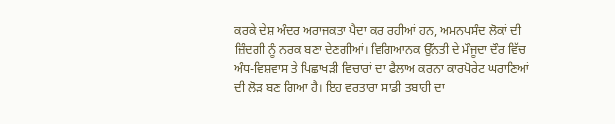ਕਰਕੇ ਦੇਸ਼ ਅੰਦਰ ਅਰਾਜਕਤਾ ਪੈਦਾ ਕਰ ਰਹੀਆਂ ਹਨ, ਅਮਨਪਸੰਦ ਲੋਕਾਂ ਦੀ ਜ਼ਿੰਦਗੀ ਨੂੰ ਨਰਕ ਬਣਾ ਦੇਣਗੀਆਂ। ਵਿਗਿਆਨਕ ਉੱਨਤੀ ਦੇ ਮੌਜੂਦਾ ਦੌਰ ਵਿੱਚ ਅੰਧ-ਵਿਸ਼ਵਾਸ ਤੇ ਪਿਛਾਖੜੀ ਵਿਚਾਰਾਂ ਦਾ ਫੈਲਾਅ ਕਰਨਾ ਕਾਰਪੋਰੇਟ ਘਰਾਣਿਆਂ ਦੀ ਲੋੜ ਬਣ ਗਿਆ ਹੈ। ਇਹ ਵਰਤਾਰਾ ਸਾਡੀ ਤਬਾਹੀ ਦਾ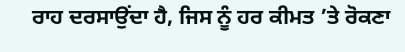ਰਾਹ ਦਰਸਾਉਂਦਾ ਹੈ, ਜਿਸ ਨੂੰ ਹਰ ਕੀਮਤ ’ਤੇ ਰੋਕਣਾ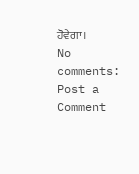ਹੋਵੇਗਾ।
No comments:
Post a Comment